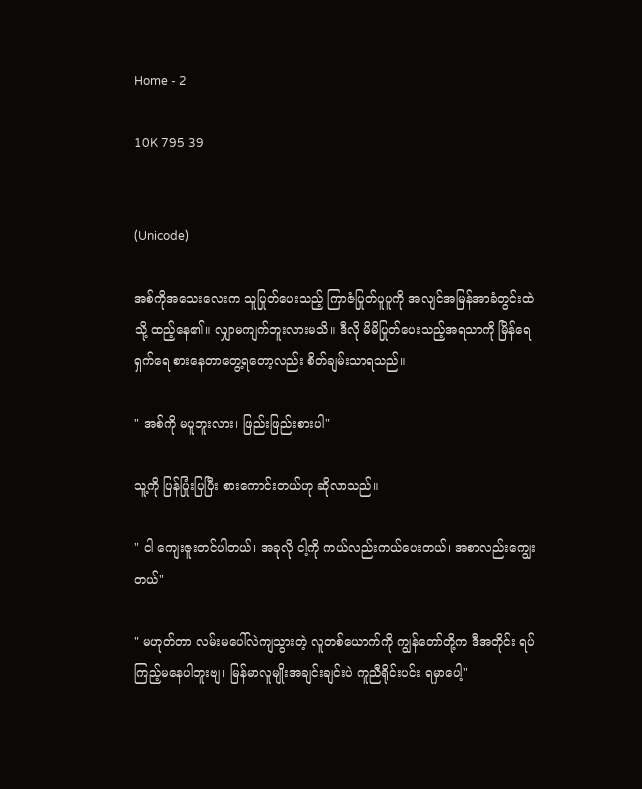Home - 2

10K 795 39


(Unicode)

အစ်ကိုအသေးလေးက သူပြုတ်ပေးသည့် ကြာဇံပြုတ်ပူပူကို အလျင်အမြန်အာခံတွင်းထဲသို့ ထည့်နေ၏။ လျှာမကျက်ဘူးလားမသိ။ ဒီလို မိမိပြုတ်ပေးသည့်အရသာကို မြိန်ရေရှက်ရေ စားနေတာတွေ့ရတော့လည်း စိတ်ချမ်းသာရသည်။

" အစ်ကို မပူဘူးလား၊ ဖြည်းဖြည်းစားပါ"

သူ့ကို ပြန်ပြုံးပြပြီး စားကောင်းတယ်ဟု ဆိုလာသည်။

" ငါ ကျေးဇူးတင်ပါတယ်၊ အခုလို ငါ့ကို ကယ်လည်းကယ်ပေးတယ်၊ အစာလည်းကျွေးတယ်"

" မဟုတ်တာ လမ်းမပေါ်လဲကျသွားတဲ့ လူတစ်ယောက်ကို ကျွန်တော်တို့က ဒီအတိုင်း ရပ်ကြည့်မနေပါဘူးဗျ၊ မြန်မာလူမျိုးအချင်းချင်းပဲ ကူညီရိုင်းပင်း ရမှာပေါ့"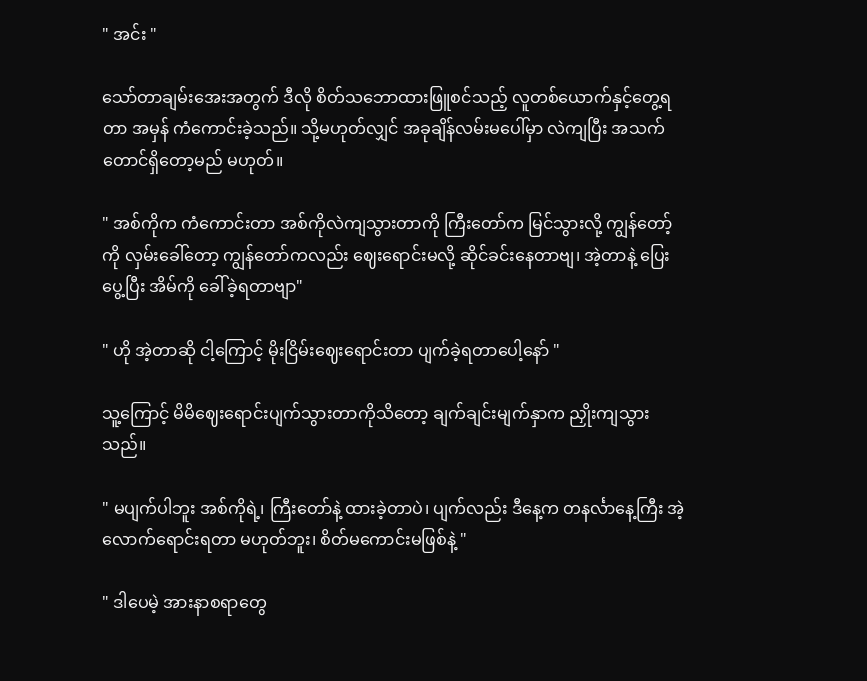" အင်း "

သော်တာချမ်းအေးအတွက် ဒီလို စိတ်သဘောထားဖြူစင်သည့် လူတစ်ယောက်နှင့်တွေ့ရတာ အမှန် ကံကောင်းခဲ့သည်။ သို့မဟုတ်လျှင် အခုချိန်လမ်းမပေါ်မှာ လဲကျပြီး အသက်တောင်ရှိတော့မည် မဟုတ်။

" အစ်ကိုက ကံကောင်းတာ အစ်ကိုလဲကျသွားတာကို ကြီးတော်က မြင်သွားလို့ ကျွန်တော့်ကို လှမ်းခေါ်တော့ ကျွန်တော်ကလည်း ဈေးရောင်းမလို့ ဆိုင်ခင်းနေတာဗျ၊ အဲ့တာနဲ့ ပြေးပွေ့ပြီး အိမ်ကို ခေါ်ခဲ့ရတာဗျာ"

" ဟို အဲ့တာဆို ငါ့ကြောင့် မိုးငြိမ်းဈေးရောင်းတာ ပျက်ခဲ့ရတာပေါ့နော် "

သူ့ကြောင့် မိမိဈေးရောင်းပျက်သွားတာကိုသိတော့ ချက်ချင်းမျက်နှာက ညှိုးကျသွားသည်။

" မပျက်ပါဘူး အစ်ကိုရဲ့၊ ကြီးတော်နဲ့ ထားခဲ့တာပဲ၊ ပျက်လည်း ဒီနေ့က တနင်္လာနေ့ကြီး အဲ့လောက်ရောင်းရတာ မဟုတ်ဘူး၊ စိတ်မကောင်းမဖြစ်နဲ့ "

" ဒါပေမဲ့ အားနာစရာတွေ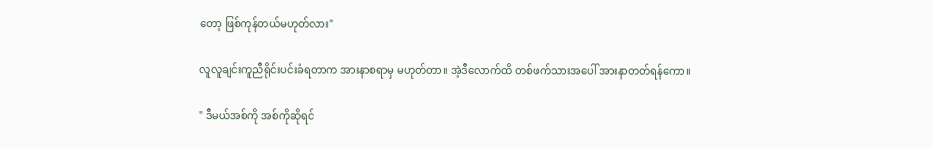တော့ ဖြစ်ကုန်တယ်မဟုတ်လား"

လူလူချင်းကူညီရိုင်းပင်းခံရတာက အားနာစရာမှ မဟုတ်တာ။ အဲ့ဒီလောက်ထိ တစ်ဖက်သားအပေါ် အားနာတတ်ရန်ကော။

" ဒီမယ်အစ်ကို အစ်ကိုဆိုရင်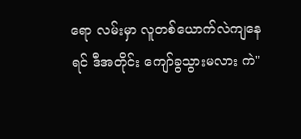ရော လမ်းမှာ လူတစ်ယောက်လဲကျနေရင် ဒီအတိုင်း ကျော်ခွသွားမလား ကဲ"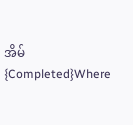အိမ် {Completed}Where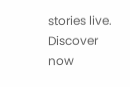stories live. Discover now